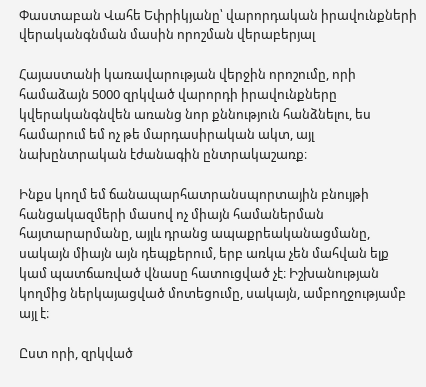Փաստաբան Վահե Եփրիկյանը՝ վարորդական իրավունքների վերականգնման մասին որոշման վերաբերյալ

Հայաստանի կառավարության վերջին որոշումը, որի համաձայն 5000 զրկված վարորդի իրավունքները կվերականգնվեն առանց նոր քննություն հանձնելու, ես համարում եմ ոչ թե մարդասիրական ակտ, այլ նախընտրական էժանագին ընտրակաշառք։

Ինքս կողմ եմ ճանապարհատրանսպորտային բնույթի հանցակազմերի մասով ոչ միայն համաներման հայտարարմանը, այլև դրանց ապաքրեականացմանը, սակայն միայն այն դեպքերում, երբ առկա չեն մահվան ելք կամ պատճառված վնասը հատուցված չէ։ Իշխանության կողմից ներկայացված մոտեցումը, սակայն, ամբողջությամբ այլ է։

Ըստ որի, զրկված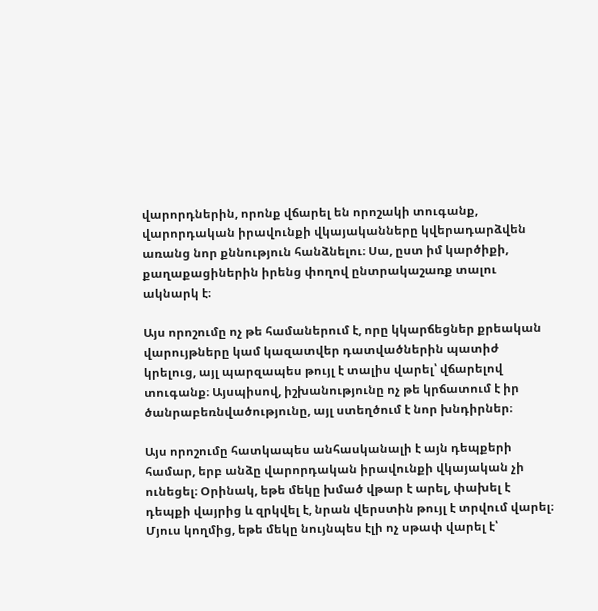վարորդներին, որոնք վճարել են որոշակի տուգանք, վարորդական իրավունքի վկայականները կվերադարձվեն առանց նոր քննություն հանձնելու։ Սա, ըստ իմ կարծիքի, քաղաքացիներին իրենց փողով ընտրակաշառք տալու ակնարկ է։

Այս որոշումը ոչ թե համաներում է, որը կկարճեցներ քրեական վարույթները կամ կազատվեր դատվածներին պատիժ կրելուց, այլ պարզապես թույլ է տալիս վարել՝ վճարելով տուգանք։ Այսպիսով, իշխանությունը ոչ թե կրճատում է իր ծանրաբեռնվածությունը, այլ ստեղծում է նոր խնդիրներ։

Այս որոշումը հատկապես անհասկանալի է այն դեպքերի համար, երբ անձը վարորդական իրավունքի վկայական չի ունեցել։ Օրինակ, եթե մեկը խմած վթար է արել, փախել է դեպքի վայրից և զրկվել է, նրան վերստին թույլ է տրվում վարել։ Մյուս կողմից, եթե մեկը նույնպես էլի ոչ սթափ վարել է՝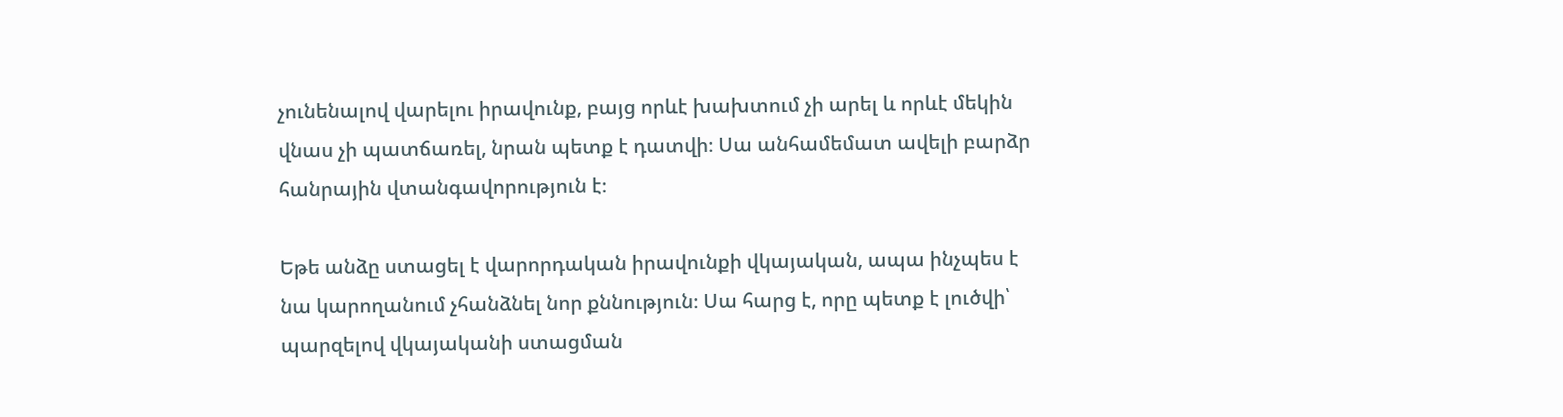չունենալով վարելու իրավունք, բայց որևէ խախտում չի արել և որևէ մեկին վնաս չի պատճառել, նրան պետք է դատվի։ Սա անհամեմատ ավելի բարձր հանրային վտանգավորություն է։

Եթե անձը ստացել է վարորդական իրավունքի վկայական, ապա ինչպես է նա կարողանում չհանձնել նոր քննություն։ Սա հարց է, որը պետք է լուծվի՝ պարզելով վկայականի ստացման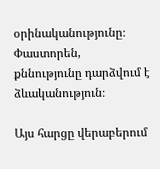օրինականությունը։ Փաստորեն, քննությունը դարձվում է ձևականություն։

Այս հարցը վերաբերում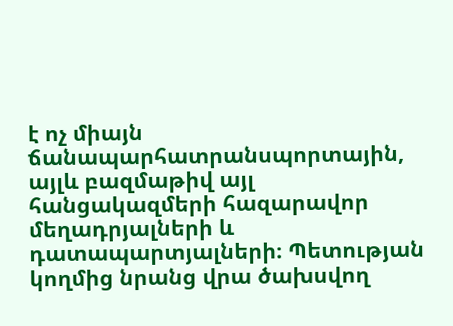է ոչ միայն ճանապարհատրանսպորտային, այլև բազմաթիվ այլ հանցակազմերի հազարավոր մեղադրյալների և դատապարտյալների։ Պետության կողմից նրանց վրա ծախսվող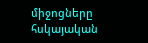միջոցները հսկայական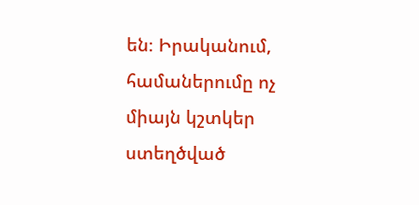են։ Իրականում, համաներումը ոչ միայն կշտկեր ստեղծված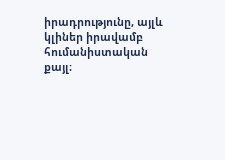իրադրությունը, այլև կլիներ իրավամբ հումանիստական քայլ։